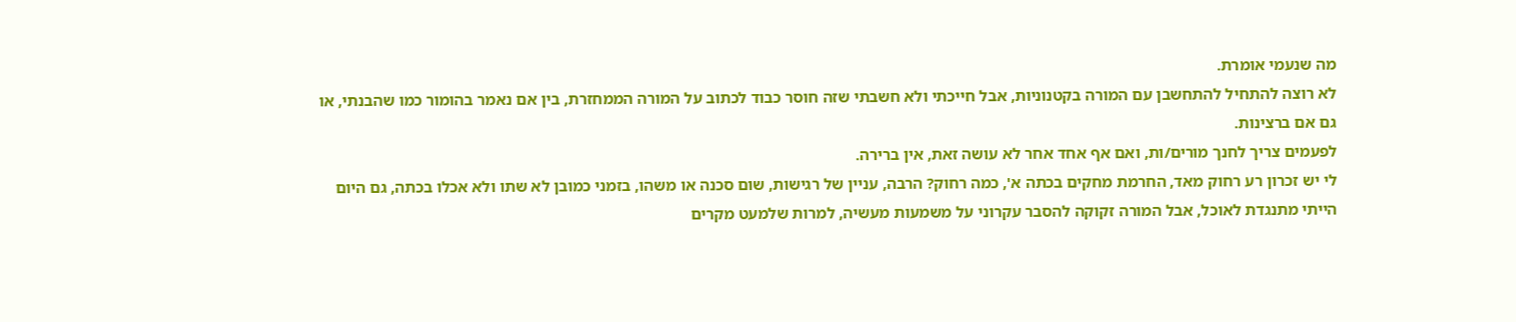מה שנעמי אומרת.
לא רוצה להתחיל להתחשבן עם המורה בקטנוניות, אבל חייכתי ולא חשבתי שזה חוסר כבוד לכתוב על המורה הממחזרת, בין אם נאמר בהומור כמו שהבנתי, או גם אם ברצינות.
לפעמים צריך לחנך מורים/ות, ואם אף אחד אחר לא עושה זאת, אין ברירה.
לי יש זכרון רע רחוק מאד, החרמת מחקים בכתה א', כמה רחוק? הרבה, עניין של רגישות, שום סכנה או משהו, בזמני כמובן לא שתו ולא אכלו בכתה, גם היום הייתי מתנגדת לאוכל, אבל המורה זקוקה להסבר עקרוני על משמעות מעשיה, למרות שלמעט מקרים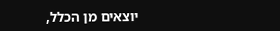יוצאים מן הכלל,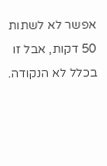אפשר לא לשתות 50 דקות, אבל זו בכלל לא הנקודה.